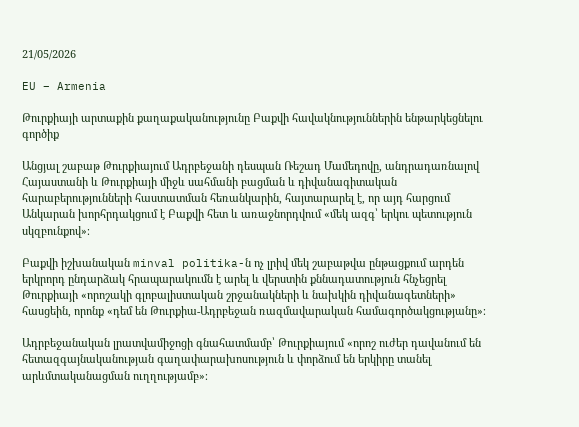21/05/2026

EU – Armenia

Թուրքիայի արտաքին քաղաքականությունը Բաքվի հավակնություններին ենթարկեցնելու գործիք

Անցյալ շաբաթ Թուրքիայում Ադրբեջանի դեսպան Ռեշադ Մամեդովը, անդրադառնալով Հայաստանի և Թուրքիայի միջև սահմանի բացման և դիվանագիտական հարաբերությունների հաստատման հեռանկարին, հայտարարել է, որ այդ հարցում Անկարան խորհրդակցում է Բաքվի հետ և առաջնորդվում «մեկ ազգ՝ երկու պետություն սկզբունքով»։

Բաքվի իշխանական minval politika-ն ոչ լրիվ մեկ շաբաթվա ընթացքում արդեն երկրորդ ընդարձակ հրապարակումն է արել և վերստին քննադատություն հնչեցրել Թուրքիայի «որոշակի գլոբալիստական շրջանակների և նախկին դիվանագետների» հասցեին, որոնք «դեմ են Թուրքիա-Ադրբեջան ռազմավարական համագործակցությանը»։

Ադրբեջանական լրատվամիջոցի գնահատմամբ՝ Թուրքիայում «որոշ ուժեր դավանում են հետազգայնականության գաղափարախոսություն և փորձում են երկիրը տանել արևմտականացման ուղղությամբ»։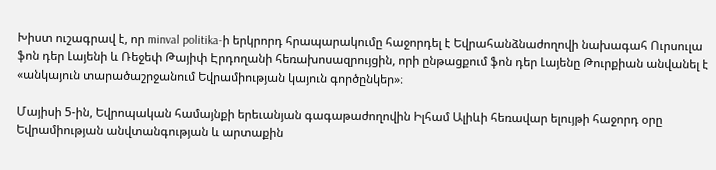Խիստ ուշագրավ է, որ minval politika-ի երկրորդ հրապարակումը հաջորդել է Եվրահանձնաժողովի նախագահ Ուրսուլա ֆոն դեր Լայենի և Ռեջեփ Թայիփ Էրդողանի հեռախոսազրույցին, որի ընթացքում ֆոն դեր Լայենը Թուրքիան անվանել է «անկայուն տարածաշրջանում Եվրամիության կայուն գործընկեր»։

Մայիսի 5-ին, Եվրոպական համայնքի երեւանյան գագաթաժողովին Իլհամ Ալիևի հեռավար ելույթի հաջորդ օրը Եվրամիության անվտանգության և արտաքին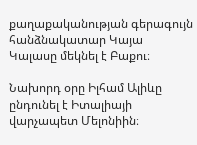քաղաքականության գերագույն հանձնակատար Կայա Կալասը մեկնել է Բաքու։

Նախորդ օրը Իլհամ Ալիևը ընդունել է Իտալիայի վարչապետ Մելոնիին։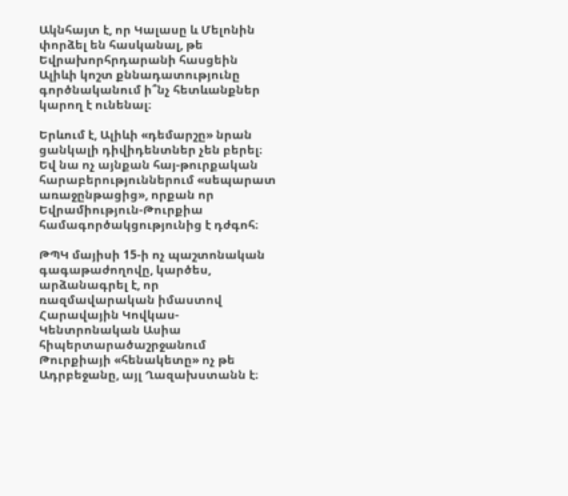Ակնհայտ է, որ Կալասը և Մելոնին փորձել են հասկանալ, թե Եվրախորհրդարանի հասցեին Ալիևի կոշտ քննադատությունը գործնականում ի՞նչ հետևանքներ կարող է ունենալ։

Երևում է, Ալիևի «դեմարշը» նրան ցանկալի դիվիդենտներ չեն բերել։ Եվ նա ոչ այնքան հայ-թուրքական հարաբերություններում «սեպարատ առաջընթացից», որքան որ Եվրամիություն-Թուրքիա համագործակցությունից է դժգոհ։

ԹՊԿ մայիսի 15-ի ոչ պաշտոնական գագաթաժողովը, կարծես, արձանագրել է, որ ռազմավարական իմաստով Հարավային Կովկաս-Կենտրոնական Ասիա հիպերտարածաշրջանում Թուրքիայի «հենակետը» ոչ թե Ադրբեջանը, այլ Ղազախստանն է։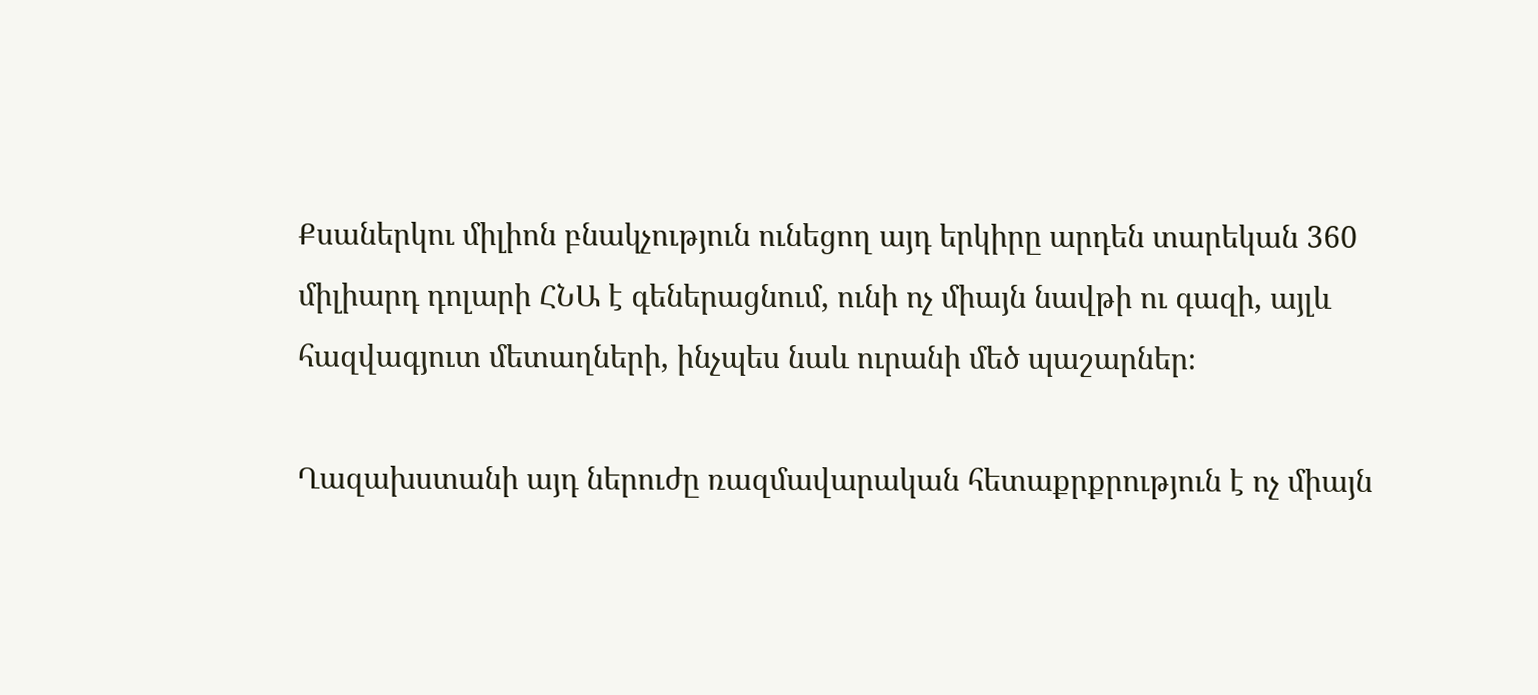Քսաներկու միլիոն բնակչություն ունեցող այդ երկիրը արդեն տարեկան 360 միլիարդ դոլարի ՀՆԱ է գեներացնում, ունի ոչ միայն նավթի ու գազի, այլև հազվագյուտ մետաղների, ինչպես նաև ուրանի մեծ պաշարներ։

Ղազախստանի այդ ներուժը ռազմավարական հետաքրքրություն է ոչ միայն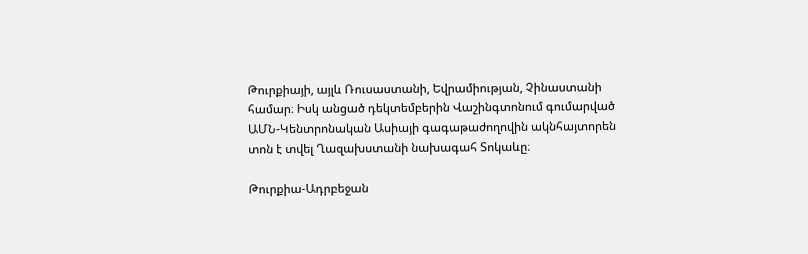Թուրքիայի, այլև Ռուսաստանի, Եվրամիության, Չինաստանի համար։ Իսկ անցած դեկտեմբերին Վաշինգտոնում գումարված ԱՄՆ-Կենտրոնական Ասիայի գագաթաժողովին ակնհայտորեն տոն է տվել Ղազախստանի նախագահ Տոկաևը։

Թուրքիա-Ադրբեջան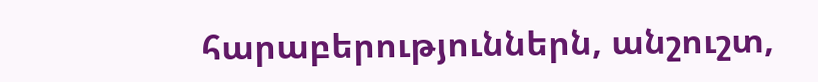հարաբերություններն, անշուշտ,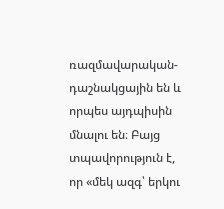ռազմավարական-դաշնակցային են և որպես այդպիսին մնալու են։ Բայց տպավորություն է, որ «մեկ ազգ՝ երկու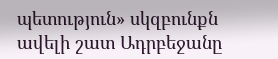պետություն» սկզբունքն ավելի շատ Ադրբեջանը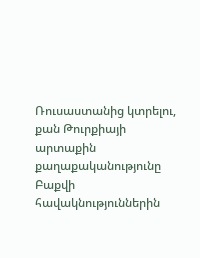Ռուսաստանից կտրելու, քան Թուրքիայի արտաքին քաղաքականությունը Բաքվի հավակնություններին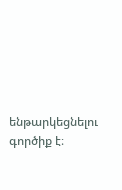ենթարկեցնելու գործիք է։